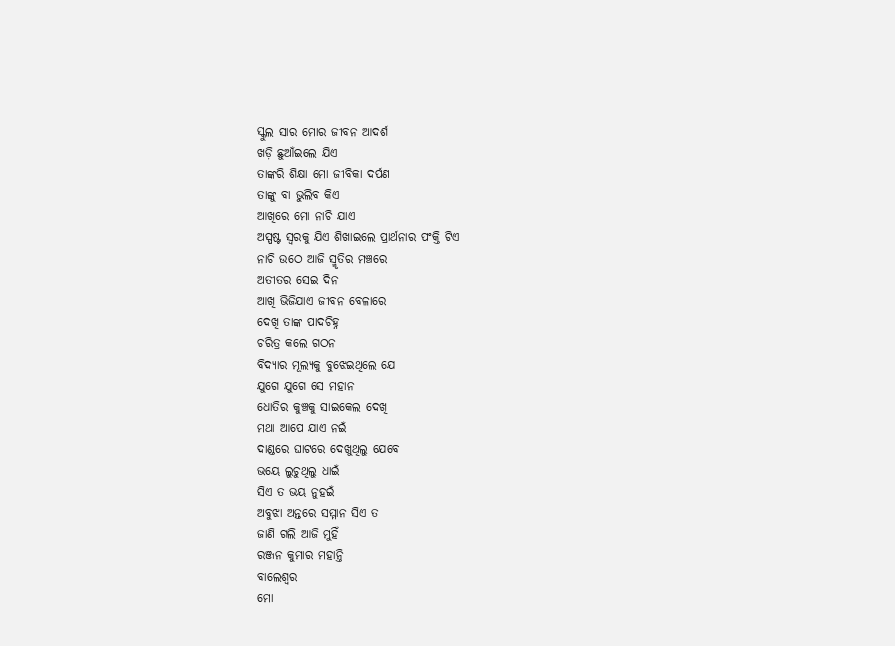ସ୍କୁଲ ସାର ମୋର ଜୀବନ ଆଦର୍ଶ
ଖଡ଼ି ଛୁଆଁଇଲେ ଯିଏ
ତାଙ୍କରି ଶିକ୍ଷା ମୋ ଜୀବିକା ଦର୍ପଣ
ତାଙ୍କୁ ବା ଭୁଲିବ କିଏ
ଆଖିରେ ମୋ ନାଚି ଯାଏ
ଅସ୍ପଷ୍ଟ ସ୍ବରକୁ ଯିଏ ଶିଖାଇଲେ ପ୍ରାର୍ଥନାର ପଂକ୍ତି ଟିଏ
ନାଚି ଉଠେ ଆଜି ସ୍ମୃତିର ମଞ୍ଚରେ
ଅତୀତର ସେଇ ଦିନ
ଆଖି ଭିଜିଯାଏ ଜୀବନ ବେଳାରେ
ଦେଖି ତାଙ୍କ ପାଦଚିହ୍ନ
ଚରିତ୍ର କଲେ ଗଠନ
ବିଦ୍ୟାର ମୂଲ୍ୟକୁ ବୁଝେଇଥିଲେ ଯେ
ଯୁଗେ ଯୁଗେ ସେ ମହାନ
ଧୋତିର କୁଞ୍ଚକୁ ସାଇକେଲ ଦେଖି
ମଥା ଆପେ ଯାଏ ନଇଁ
ଦାଣ୍ଡରେ ଘାଟରେ ଦେଖୁଥିଲୁ ଯେବେ
ଭୟେ ଲୁଚୁଥିଲୁ ଧାଇଁ
ସିଏ ତ ଭୟ ନୁହଇଁ
ଅବୁଝା ଅନ୍ତରେ ସମ୍ମାନ ସିଏ ତ
ଜାଣି ଗଲି ଆଜି ମୁହିଁ
ରଞ୍ଜନ କୁମାର ମହାନ୍ତି
ବାଲେଶ୍ୱର
ମୋ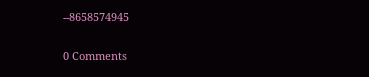--8658574945


0 Comments